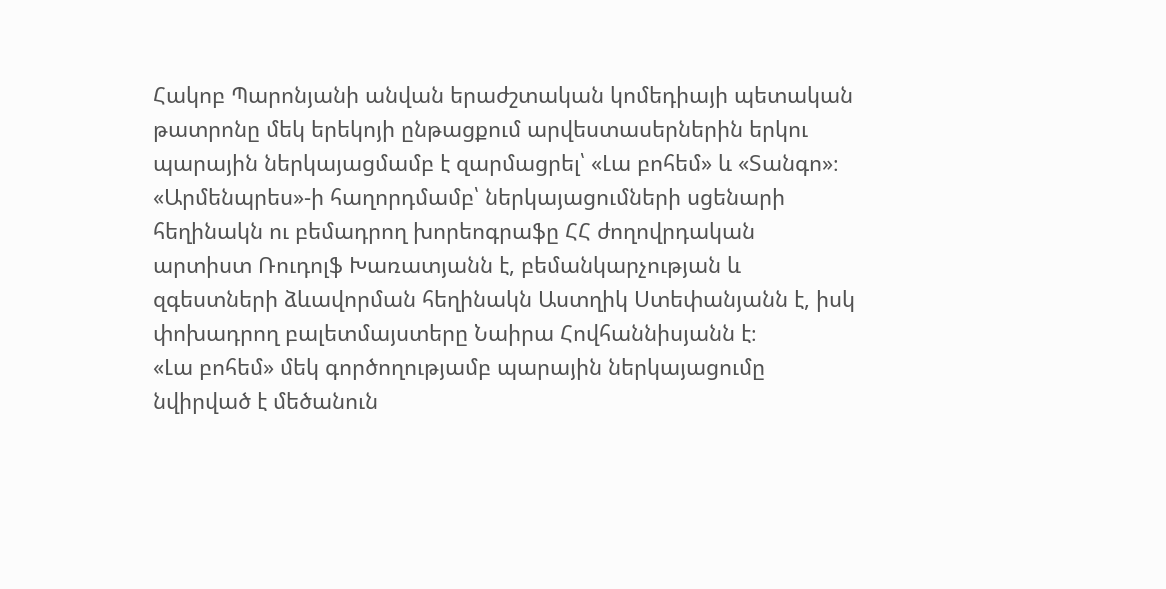Հակոբ Պարոնյանի անվան երաժշտական կոմեդիայի պետական թատրոնը մեկ երեկոյի ընթացքում արվեստասերներին երկու պարային ներկայացմամբ է զարմացրել՝ «Լա բոհեմ» և «Տանգո»։
«Արմենպրես»-ի հաղորդմամբ՝ ներկայացումների սցենարի հեղինակն ու բեմադրող խորեոգրաֆը ՀՀ ժողովրդական արտիստ Ռուդոլֆ Խառատյանն է, բեմանկարչության և զգեստների ձևավորման հեղինակն Աստղիկ Ստեփանյանն է, իսկ փոխադրող բալետմայստերը Նաիրա Հովհաննիսյանն է։
«Լա բոհեմ» մեկ գործողությամբ պարային ներկայացումը նվիրված է մեծանուն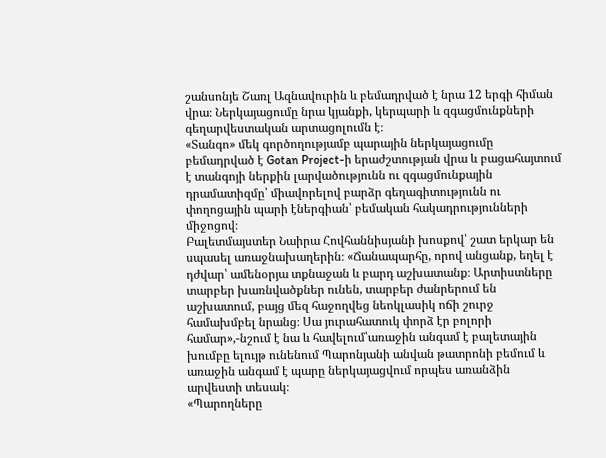շանսոնյե Շառլ Ազնավուրին և բեմադրված է նրա 12 երգի հիման վրա։ Ներկայացումը նրա կյանքի, կերպարի և զգացմունքների գեղարվեստական արտացոլումն է։
«Տանգո» մեկ գործողությամբ պարային ներկայացումը բեմադրված է Gotan Project-ի երաժշտության վրա և բացահայտում է տանգոյի ներքին լարվածությունն ու զգացմունքային դրամատիզմը՝ միավորելով բարձր գեղագիտությունն ու փողոցային պարի էներգիան՝ բեմական հակադրությունների միջոցով։
Բալետմայստեր Նաիրա Հովհաննիսյանի խոսքով՝ շատ երկար են սպասել առաջնախաղերին։ «Ճանապարհը, որով անցանք, եղել է դժվար՝ ամենօրյա տքնաջան և բարդ աշխատանք։ Արտիստները տարբեր խառնվածքներ ունեն, տարբեր ժանրերում են աշխատում, բայց մեզ հաջողվեց նեոկլասիկ ոճի շուրջ համախմբել նրանց։ Սա յուրահատուկ փորձ էր բոլորի համար»,-նշում է նա և հավելում՝առաջին անգամ է բալետային խումբը ելույթ ունենում Պարոնյանի անվան թատրոնի բեմում և առաջին անգամ է պարը ներկայացվում որպես առանձին արվեստի տեսակ։
«Պարողները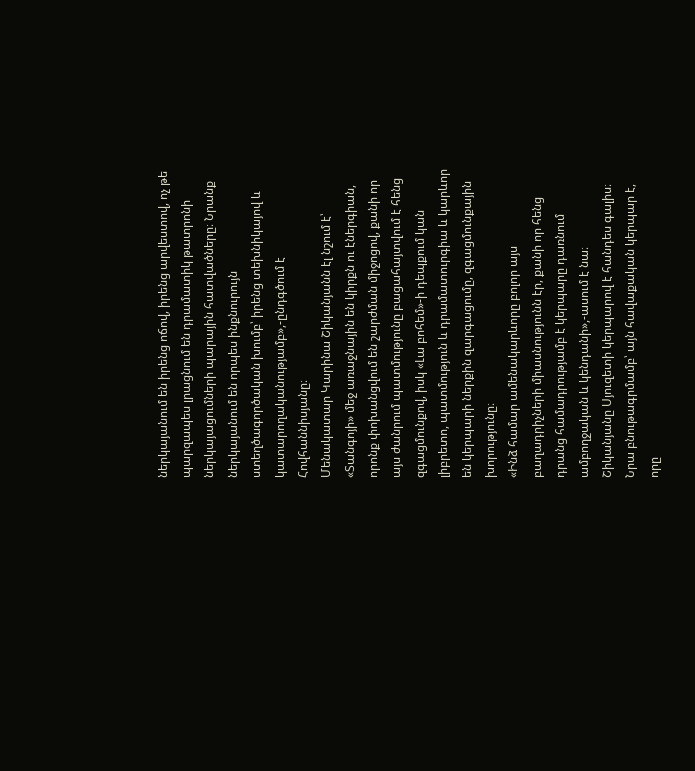ներկայանում են իրենց ոճով, իրենց արվեստով, ոչ թե պարզապես լրացնում են դրամատիկ թատրոնի ներկայացումների պարային հատվածները։ Նրանք ներկայանում են որպես ինքնուրույն ստեղծագործական խումբ՝ իրենց տեխնիկայով և կատարողականությամբ»,-ընդգծում է Հովհաննիսյանը։
Մենակատար Կարինա Շիկանյանն էլ նշում է՝ «Տանգոյի» մեջ առաջնային են կիրքն ու էներգիան, որոնք փոխանցվում են շարժման միջոցով, քանի որ այս ժանրում պատմությունը բացահայտվում է հենց զգացմունքով, իսկ «Լա բոհեմ»-ի դեպքում կան լիբրետո, պատմություն և դրամատուրգիա և կարևոր են կերպարի ներքին զարգացումը, զգացմունքային խորությունը։
«Ինձ համար ամենակարևորը բոլոր այս բաղադրիչների միասնությունն էր, քանի որ հենց դրանց համադրությամբ է կերպարը դառնում ամբողջական և կենդանի»,-ասում է նա։
Շիկանյանը Սյուզետի կերպարով է հանդես գալիս։ Նրա բնութագրմամբ՝ այն հավաքական կերպար է, որը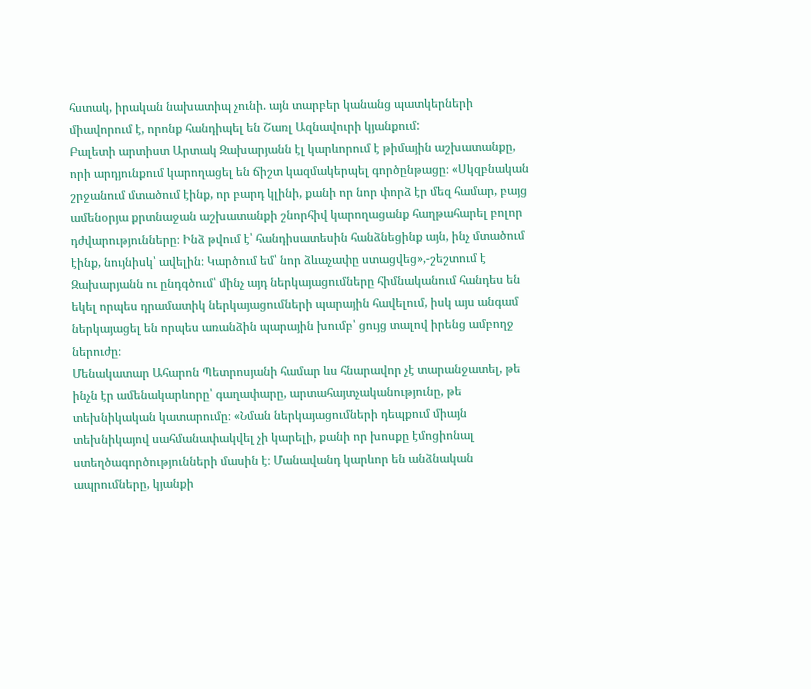հստակ, իրական նախատիպ չունի. այն տարբեր կանանց պատկերների միավորում է, որոնք հանդիպել են Շառլ Ազնավուրի կյանքում:
Բալետի արտիստ Արտակ Զախարյանն էլ կարևորում է թիմային աշխատանքը, որի արդյունքում կարողացել են ճիշտ կազմակերպել գործընթացը։ «Սկզբնական շրջանում մտածում էինք, որ բարդ կլինի, քանի որ նոր փորձ էր մեզ համար, բայց ամենօրյա քրտնաջան աշխատանքի շնորհիվ կարողացանք հաղթահարել բոլոր դժվարությունները։ Ինձ թվում է՝ հանդիսատեսին հանձնեցինք այն, ինչ մտածում էինք, նույնիսկ՝ ավելին։ Կարծում եմ՝ նոր ձևաչափը ստացվեց»,-շեշտում է Զախարյանն ու ընդգծում՝ մինչ այդ ներկայացումները հիմնականում հանդես են եկել որպես դրամատիկ ներկայացումների պարային հավելում, իսկ այս անգամ ներկայացել են որպես առանձին պարային խումբ՝ ցույց տալով իրենց ամբողջ ներուժը։
Մենակատար Ահարոն Պետրոսյանի համար ևս հնարավոր չէ տարանջատել, թե ինչն էր ամենակարևորը՝ գաղափարը, արտահայտչականությունը, թե տեխնիկական կատարումը։ «Նման ներկայացումների դեպքում միայն տեխնիկայով սահմանափակվել չի կարելի, քանի որ խոսքը էմոցիոնալ ստեղծագործությունների մասին է։ Մանավանդ կարևոր են անձնական ապրումները, կյանքի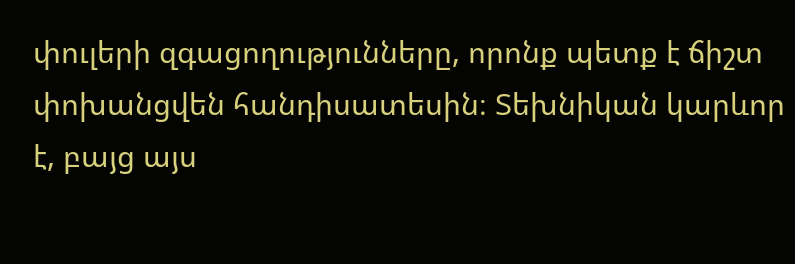փուլերի զգացողությունները, որոնք պետք է ճիշտ փոխանցվեն հանդիսատեսին։ Տեխնիկան կարևոր է, բայց այս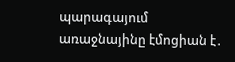պարագայում առաջնայինը էմոցիան է․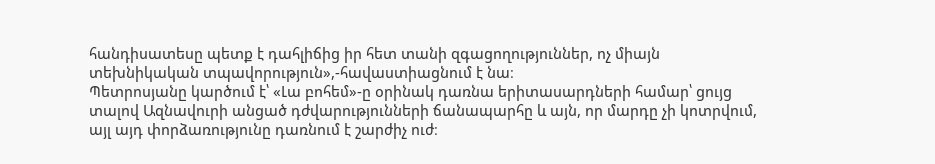հանդիսատեսը պետք է դահլիճից իր հետ տանի զգացողություններ, ոչ միայն տեխնիկական տպավորություն»,-հավաստիացնում է նա։
Պետրոսյանը կարծում է՝ «Լա բոհեմ»-ը օրինակ դառնա երիտասարդների համար՝ ցույց տալով Ազնավուրի անցած դժվարությունների ճանապարհը և այն, որ մարդը չի կոտրվում, այլ այդ փորձառությունը դառնում է շարժիչ ուժ։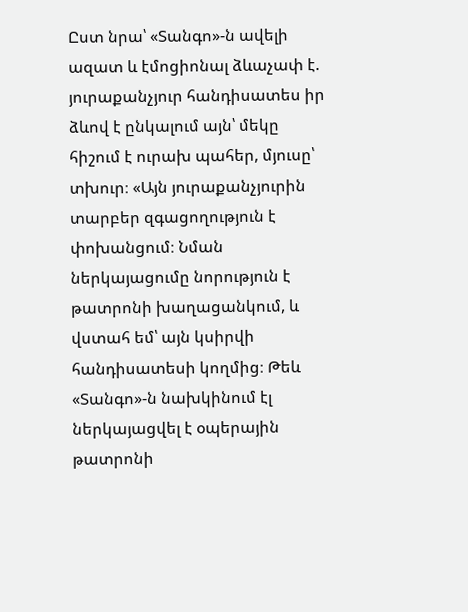Ըստ նրա՝ «Տանգո»-ն ավելի ազատ և էմոցիոնալ ձևաչափ է. յուրաքանչյուր հանդիսատես իր ձևով է ընկալում այն՝ մեկը հիշում է ուրախ պահեր, մյուսը՝ տխուր։ «Այն յուրաքանչյուրին տարբեր զգացողություն է փոխանցում։ Նման ներկայացումը նորություն է թատրոնի խաղացանկում, և վստահ եմ՝ այն կսիրվի հանդիսատեսի կողմից։ Թեև «Տանգո»-ն նախկինում էլ ներկայացվել է օպերային թատրոնի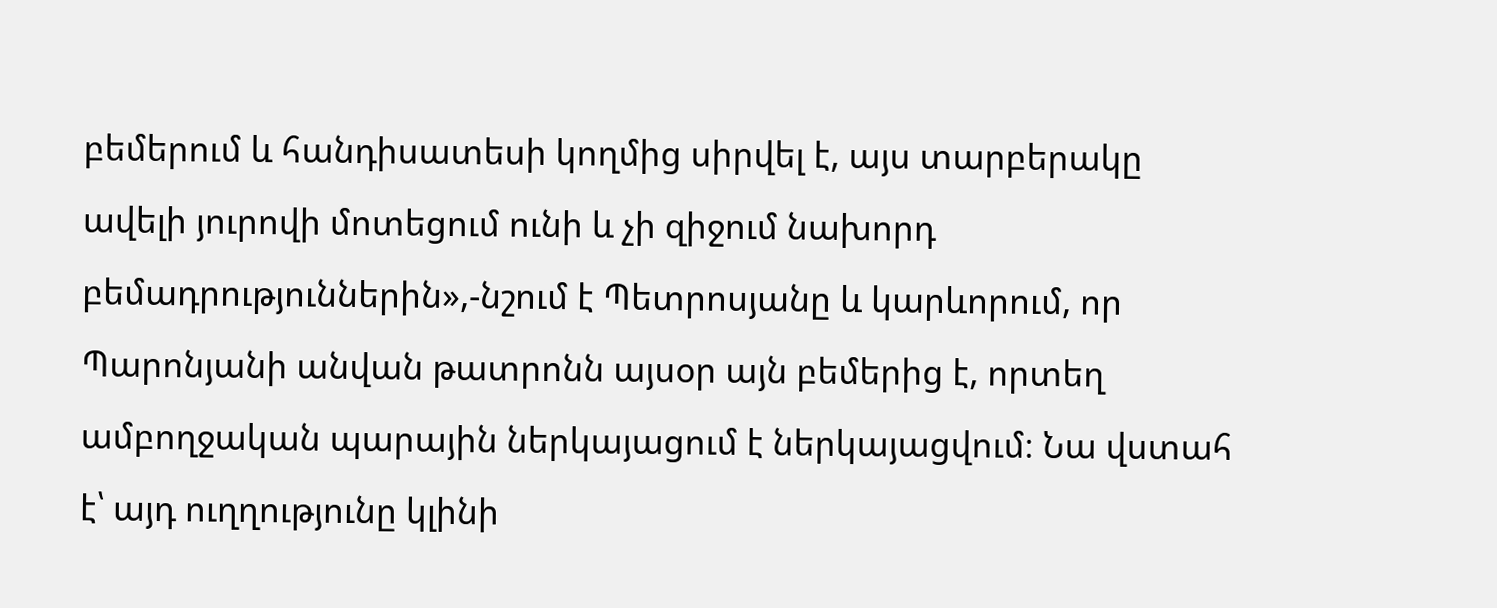բեմերում և հանդիսատեսի կողմից սիրվել է, այս տարբերակը ավելի յուրովի մոտեցում ունի և չի զիջում նախորդ բեմադրություններին»,-նշում է Պետրոսյանը և կարևորում, որ Պարոնյանի անվան թատրոնն այսօր այն բեմերից է, որտեղ ամբողջական պարային ներկայացում է ներկայացվում։ Նա վստահ է՝ այդ ուղղությունը կլինի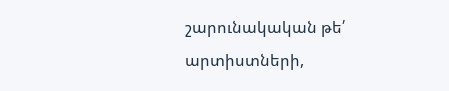շարունակական թե՛ արտիստների,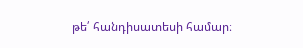թե՛ հանդիսատեսի համար։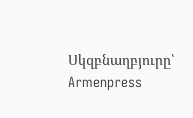Սկզբնաղբյուրը՝ Armenpress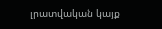լրատվական կայք